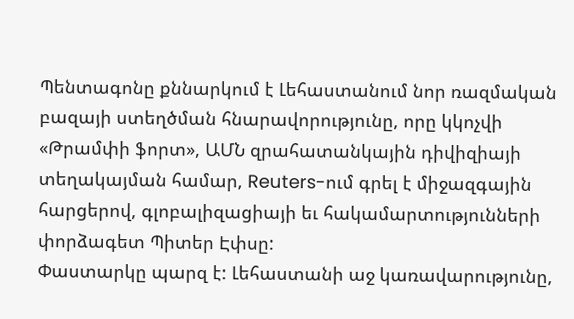Պենտագոնը քննարկում է Լեհաստանում նոր ռազմական բազայի ստեղծման հնարավորությունը, որը կկոչվի «Թրամփի ֆորտ», ԱՄՆ զրահատանկային դիվիզիայի տեղակայման համար, Reuters-ում գրել է միջազգային հարցերով, գլոբալիզացիայի եւ հակամարտությունների փորձագետ Պիտեր Էփսը:
Փաստարկը պարզ է: Լեհաստանի աջ կառավարությունը,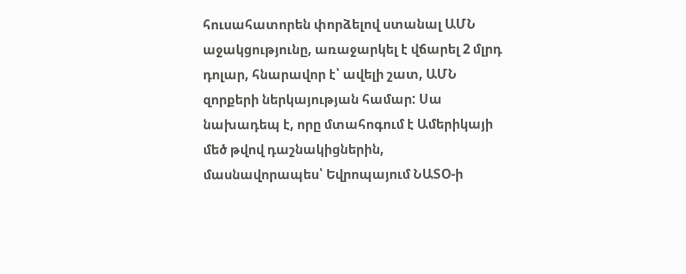հուսահատորեն փորձելով ստանալ ԱՄՆ աջակցությունը, առաջարկել է վճարել 2 մլրդ դոլար, հնարավոր է՝ ավելի շատ, ԱՄՆ զորքերի ներկայության համար: Սա նախադեպ է, որը մտահոգում է Ամերիկայի մեծ թվով դաշնակիցներին, մասնավորապես՝ Եվրոպայում ՆԱՏՕ-ի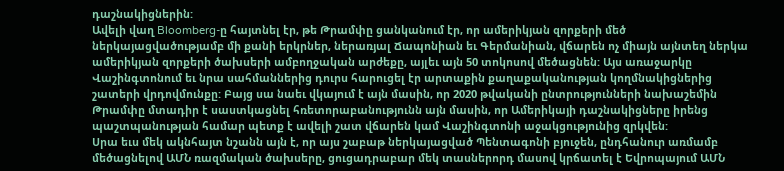դաշնակիցներին:
Ավելի վաղ Bloomberg-ը հայտնել էր, թե Թրամփը ցանկանում էր, որ ամերիկյան զորքերի մեծ ներկայացվածությամբ մի քանի երկրներ, ներառյալ Ճապոնիան եւ Գերմանիան, վճարեն ոչ միայն այնտեղ ներկա ամերիկյան զորքերի ծախսերի ամբողջական արժեքը, այլեւ այն 50 տոկոսով մեծացնեն: Այս առաջարկը Վաշինգտոնում եւ նրա սահմաններից դուրս հարուցել էր արտաքին քաղաքականության կողմնակիցներից շատերի վրդովմունքը: Բայց սա նաեւ վկայում է այն մասին, որ 2020 թվականի ընտրությունների նախաշեմին Թրամփը մտադիր է սաստկացնել հռետորաբանությունն այն մասին, որ Ամերիկայի դաշնակիցները իրենց պաշտպանության համար պետք է ավելի շատ վճարեն կամ Վաշինգտոնի աջակցությունից զրկվեն:
Սրա եւս մեկ ակնհայտ նշանն այն է, որ այս շաբաթ ներկայացված Պենտագոնի բյուջեն, ընդհանուր առմամբ մեծացնելով ԱՄՆ ռազմական ծախսերը, ցուցադրաբար մեկ տասներորդ մասով կրճատել է Եվրոպայում ԱՄՆ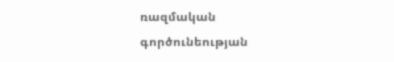ռազմական գործունեության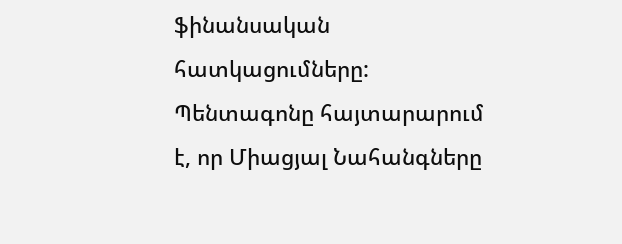ֆինանսական հատկացումները:
Պենտագոնը հայտարարում է, որ Միացյալ Նահանգները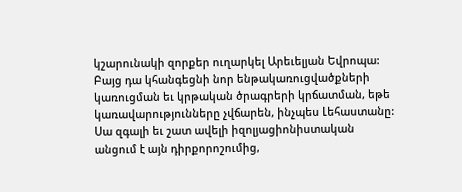կշարունակի զորքեր ուղարկել Արեւելյան Եվրոպա: Բայց դա կհանգեցնի նոր ենթակառուցվածքների կառուցման եւ կրթական ծրագրերի կրճատման, եթե կառավարությունները չվճարեն, ինչպես Լեհաստանը:
Սա զգալի եւ շատ ավելի իզոլյացիոնիստական անցում է այն դիրքորոշումից,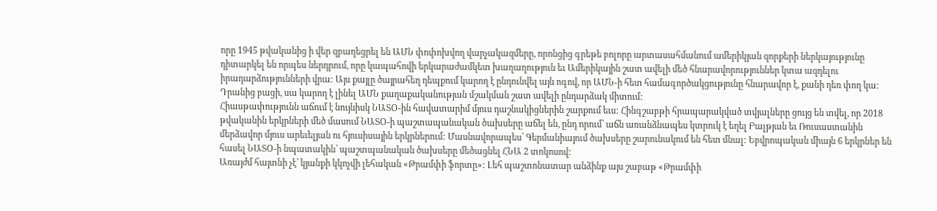որը 1945 թվականից ի վեր զբաղեցրել են ԱՄՆ փոփոխվող վարչակազմերը, որոնցից գրեթե բոլորը արտասահմանում ամերիկյան զորքերի ներկայությունը դիտարկել են որպես ներդրում, որը կապահովի երկարաժամկետ խաղաղություն եւ Ամերիկային շատ ավելի մեծ հնարավորություններ կտա ազդելու իրադարձությունների վրա: Այս քայլը ծայրահեղ դեպքում կարող է ընդունվել այն ոգով, որ ԱՄՆ-ի հետ համագործակցությունը հնարավոր է, քանի դեռ փող կա:
Դրանից բացի, սա կարող է լինել ԱՄՆ քաղաքականության մշակման շատ ավելի ընդարձակ միտում:
Հիասթափությունն աճում է նույնիսկ ՆԱՏՕ-ին հավատարիմ մյուս դաշնակիցներին շարքում եւս: Հինգշաբթի հրապարակված տվյալները ցույց են տվել, որ 2018 թվականին երկրների մեծ մասում ՆԱՏՕ-ի պաշտապանական ծախսերը աճել են, ընդ որում՝ աճն առանձնապես կտրուկ է եղել Բալթյան եւ Ռուսաստանին մերձավոր մյուս արեւելյան ու հյուսիսային երկրներում: Մասնավորապես՝ Գերմանիայում ծախսերը շարունակում են հետ մնալ: Եբվրոպական միայն 6 երկրներ են հասել ՆԱՏՕ-ի նպատակին՝ պաշտպանական ծախսերը մեծացնել ՀՆԱ 2 տոկոսով:
Առայժմ հայտնի չէ՝ կյանքի կկոչվի լեհական «Թրամփի ֆորտը»: Լեհ պաշտոնատար անձինք այս շաբաթ «Թրամփի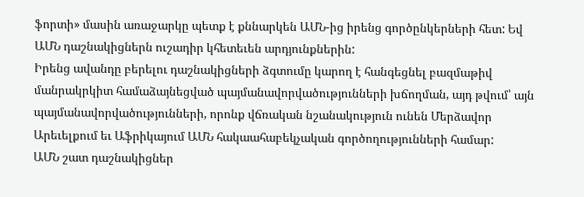ֆորտի» մասին առաջարկը պետք է քննարկեն ԱՄՆ-ից իրենց գործընկերների հետ: Եվ ԱՄՆ դաշնակիցներն ուշադիր կհետեւեն արդյունքներին:
Իրենց ավանդը բերելու դաշնակիցների ձգտումը կարող է հանգեցնել բազմաթիվ մանրակրկիտ համաձայնեցված պայմանավորվածությունների խճողման, այդ թվում՝ այն պայմանավորվածությունների, որոնք վճռական նշանակություն ունեն Մերձավոր Արեւելքում եւ Աֆրիկայում ԱՄՆ հակաահաբեկչական գործողությունների համար:
ԱՄՆ շատ դաշնակիցներ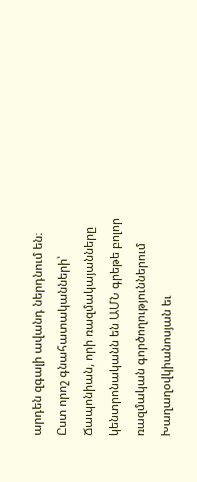արդեն զգալի ավանդ ներդնում են։ Ըստ որոշ գնահատականների՝ Ճապոնիան, որի ռազմակայանները կենտրոնականն են ԱՄՆ գրեթե բոլոր ռազմական գործողություններում Խաղաղօվկիանոսյան եւ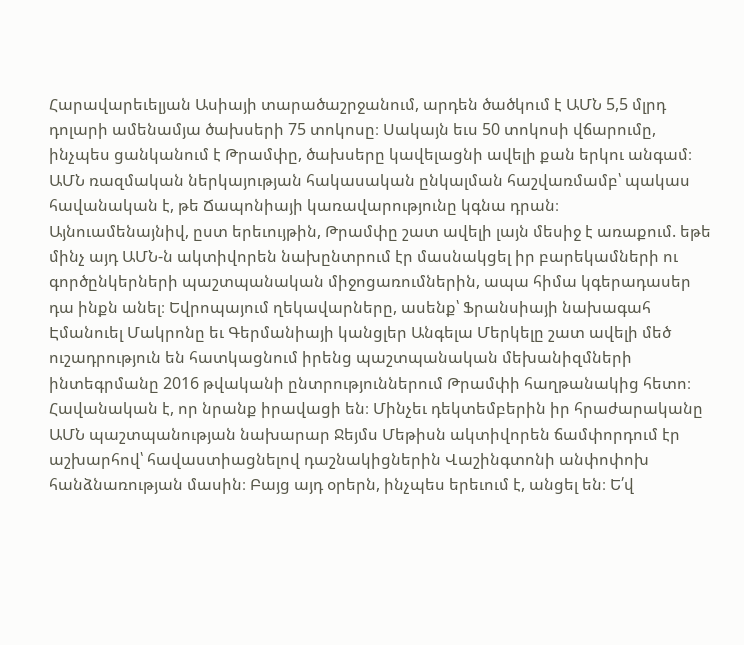Հարավարեւելյան Ասիայի տարածաշրջանում, արդեն ծածկում է ԱՄՆ 5,5 մլրդ դոլարի ամենամյա ծախսերի 75 տոկոսը։ Սակայն եւս 50 տոկոսի վճարումը, ինչպես ցանկանում է Թրամփը, ծախսերը կավելացնի ավելի քան երկու անգամ։ ԱՄՆ ռազմական ներկայության հակասական ընկալման հաշվառմամբ՝ պակաս հավանական է, թե Ճապոնիայի կառավարությունը կգնա դրան։
Այնուամենայնիվ, ըստ երեւույթին, Թրամփը շատ ավելի լայն մեսիջ է առաքում. եթե մինչ այդ ԱՄՆ-ն ակտիվորեն նախընտրում էր մասնակցել իր բարեկամների ու գործընկերների պաշտպանական միջոցառումներին, ապա հիմա կգերադասեր դա ինքն անել։ Եվրոպայում ղեկավարները, ասենք՝ Ֆրանսիայի նախագահ Էմանուել Մակրոնը եւ Գերմանիայի կանցլեր Անգելա Մերկելը շատ ավելի մեծ ուշադրություն են հատկացնում իրենց պաշտպանական մեխանիզմների ինտեգրմանը 2016 թվականի ընտրություններում Թրամփի հաղթանակից հետո։
Հավանական է, որ նրանք իրավացի են։ Մինչեւ դեկտեմբերին իր հրաժարականը ԱՄՆ պաշտպանության նախարար Ջեյմս Մեթիսն ակտիվորեն ճամփորդում էր աշխարհով՝ հավաստիացնելով դաշնակիցներին Վաշինգտոնի անփոփոխ հանձնառության մասին։ Բայց այդ օրերն, ինչպես երեւում է, անցել են։ Ե՛վ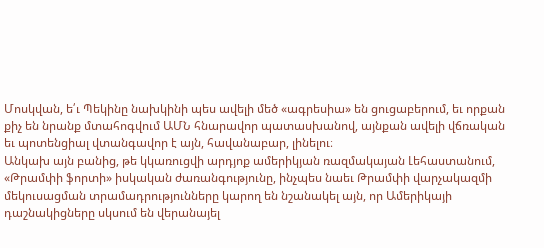Մոսկվան, ե՛ւ Պեկինը նախկինի պես ավելի մեծ «ագրեսիա» են ցուցաբերում, եւ որքան քիչ են նրանք մտահոգվում ԱՄՆ հնարավոր պատասխանով, այնքան ավելի վճռական եւ պոտենցիալ վտանգավոր է այն, հավանաբար, լինելու։
Անկախ այն բանից, թե կկառուցվի արդյոք ամերիկյան ռազմակայան Լեհաստանում, «Թրամփի ֆորտի» իսկական ժառանգությունը, ինչպես նաեւ Թրամփի վարչակազմի մեկուսացման տրամադրությունները կարող են նշանակել այն, որ Ամերիկայի դաշնակիցները սկսում են վերանայել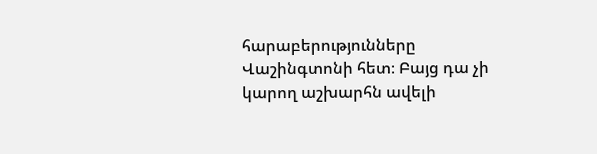հարաբերությունները Վաշինգտոնի հետ։ Բայց դա չի կարող աշխարհն ավելի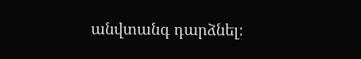անվտանգ դարձնել։